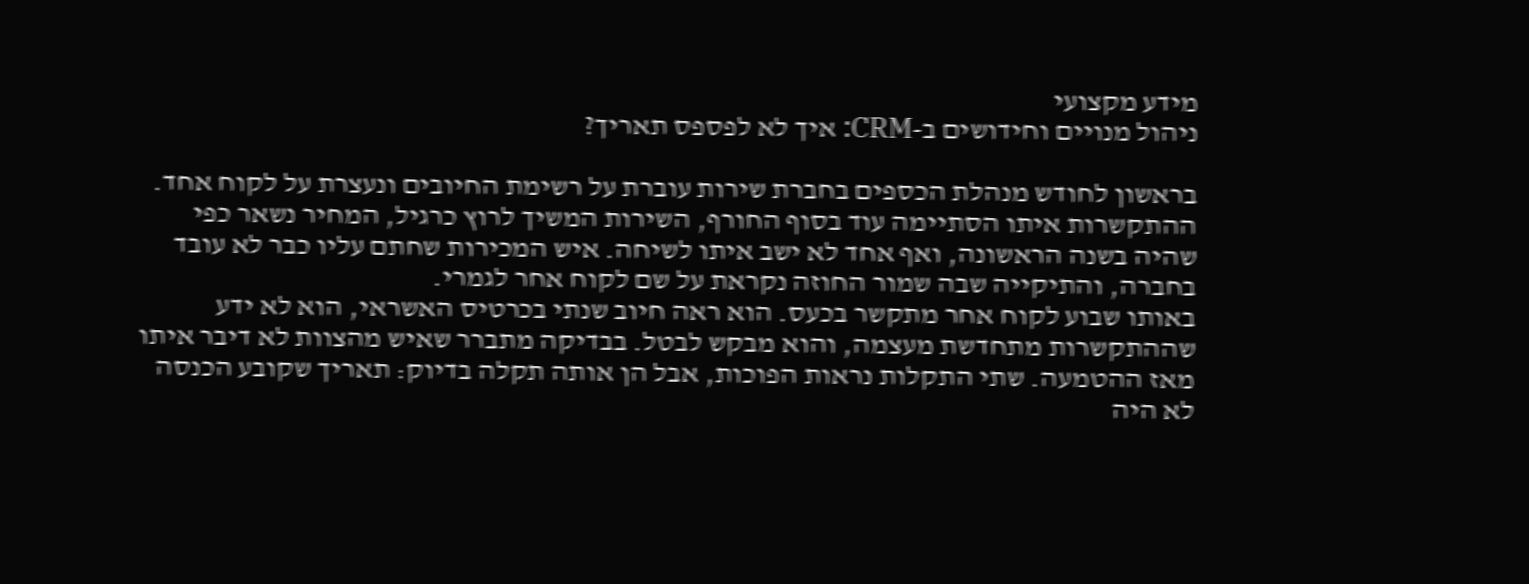מידע מקצועי
ניהול מנויים וחידושים ב-CRM: איך לא לפספס תאריך?

בראשון לחודש מנהלת הכספים בחברת שירות עוברת על רשימת החיובים ונעצרת על לקוח אחד. ההתקשרות איתו הסתיימה עוד בסוף החורף, השירות המשיך לרוץ כרגיל, המחיר נשאר כפי שהיה בשנה הראשונה, ואף אחד לא ישב איתו לשיחה. איש המכירות שחתם עליו כבר לא עובד בחברה, והתיקייה שבה שמור החוזה נקראת על שם לקוח אחר לגמרי.
באותו שבוע לקוח אחר מתקשר בכעס. הוא ראה חיוב שנתי בכרטיס האשראי, הוא לא ידע שההתקשרות מתחדשת מעצמה, והוא מבקש לבטל. בבדיקה מתברר שאיש מהצוות לא דיבר איתו מאז ההטמעה. שתי התקלות נראות הפוכות, אבל הן אותה תקלה בדיוק: תאריך שקובע הכנסה לא היה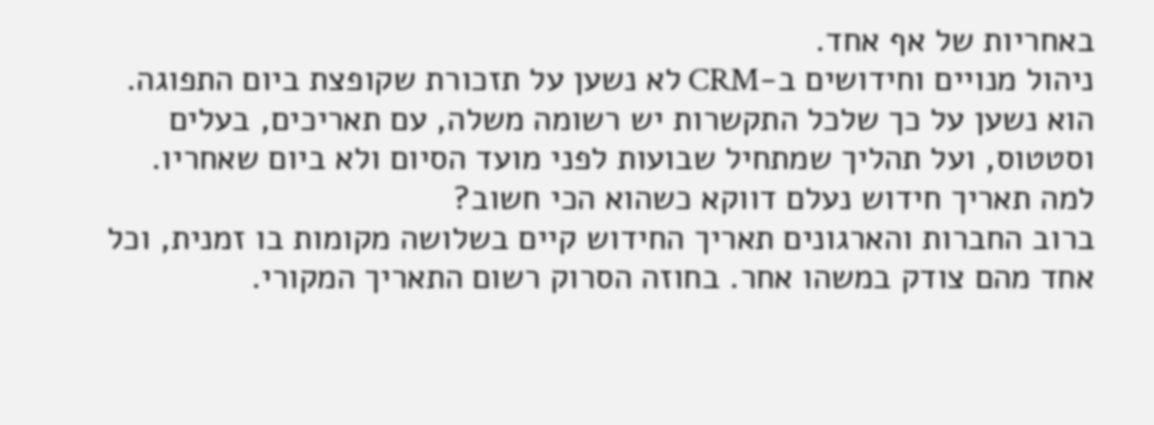באחריות של אף אחד.
ניהול מנויים וחידושים ב-CRM לא נשען על תזכורת שקופצת ביום התפוגה. הוא נשען על כך שלכל התקשרות יש רשומה משלה, עם תאריכים, בעלים וסטטוס, ועל תהליך שמתחיל שבועות לפני מועד הסיום ולא ביום שאחריו.
למה תאריך חידוש נעלם דווקא כשהוא הכי חשוב?
ברוב החברות והארגונים תאריך החידוש קיים בשלושה מקומות בו זמנית, וכל אחד מהם צודק במשהו אחר. בחוזה הסרוק רשום התאריך המקורי.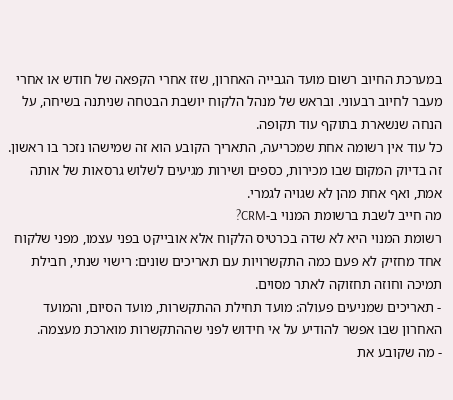במערכת החיוב רשום מועד הגבייה האחרון, שזז אחרי הקפאה של חודש או אחרי מעבר לחיוב רבעוני. ובראש של מנהל הלקוח יושבת הבטחה שניתנה בשיחה, על הנחה שנשארת בתוקף עוד תקופה.
כל עוד אין רשומה אחת שמכריעה, התאריך הקובע הוא זה שמישהו נזכר בו ראשון. זה בדיוק המקום שבו מכירות, כספים ושירות מגיעים לשלוש גרסאות של אותה אמת, ואף אחת מהן לא שגויה לגמרי.
מה חייב לשבת ברשומת המנוי ב-CRM?
רשומת המנוי היא לא שדה בכרטיס הלקוח אלא אובייקט בפני עצמו, מפני שלקוח אחד מחזיק לא פעם כמה התקשרויות עם תאריכים שונים: רישוי שנתי, חבילת תמיכה וחוזה תחזוקה לאתר מסוים.
- תאריכים שמניעים פעולה: מועד תחילת ההתקשרות, מועד הסיום, והמועד האחרון שבו אפשר להודיע על אי חידוש לפני שההתקשרות מוארכת מעצמה.
- מה שקובע את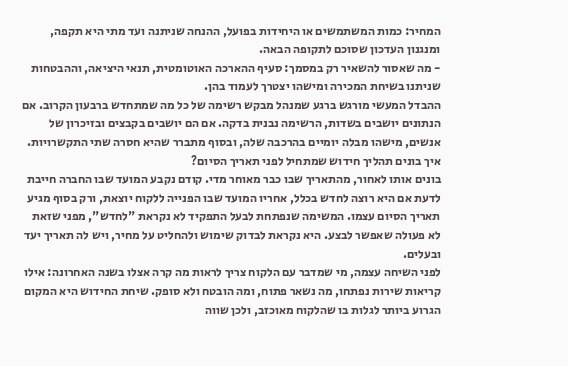המחיר: כמות המשתמשים או היחידות בפועל, ההנחה שניתנה ועד מתי היא תקפה, ומנגנון העדכון שסוכם לתקופה הבאה.
- מה שאסור להשאיר רק במסמך: סעיף ההארכה האוטומטית, תנאי היציאה, וההבטחות שניתנו בשיחת המכירה ומישהו יצטרך לעמוד בהן.
ההבדל המעשי מורגש ברגע שמנהל מבקש רשימה של כל מה שמתחדש ברבעון הקרוב. אם הנתונים יושבים בשדות, הרשימה נבנית בדקה. אם הם יושבים בקבצים ובזיכרון של אנשים, מישהו מבלה יומיים בהרכבה שלה, ובסוף מתברר שהיא חסרה שתי התקשרויות.
איך בונים תהליך חידוש שמתחיל לפני תאריך הסיום?
בונים אותו לאחור, מהתאריך שבו כבר מאוחר מדי. קודם נקבע המועד שבו החברה חייבת לדעת אם היא רוצה לחדש בכלל, אחריו המועד שבו הפנייה ללקוח יוצאת, ורק בסוף מגיע תאריך הסיום עצמו. המשימה שנפתחת לבעל התפקיד לא נקראת "לחדש", מפני שזאת לא פעולה שאפשר לבצע. היא נקראת לבדוק שימוש ולהחליט על מחיר, ויש לה תאריך יעד ובעלים.
לפני השיחה עצמה, מי שמדבר עם הלקוח צריך לראות מה קרה אצלו בשנה האחרונה: אילו קריאות שירות נפתחו, מה נשאר פתוח, ומה הובטח ולא סופק. שיחת החידוש היא המקום הגרוע ביותר לגלות בו שהלקוח מאוכזב, ולכן שווה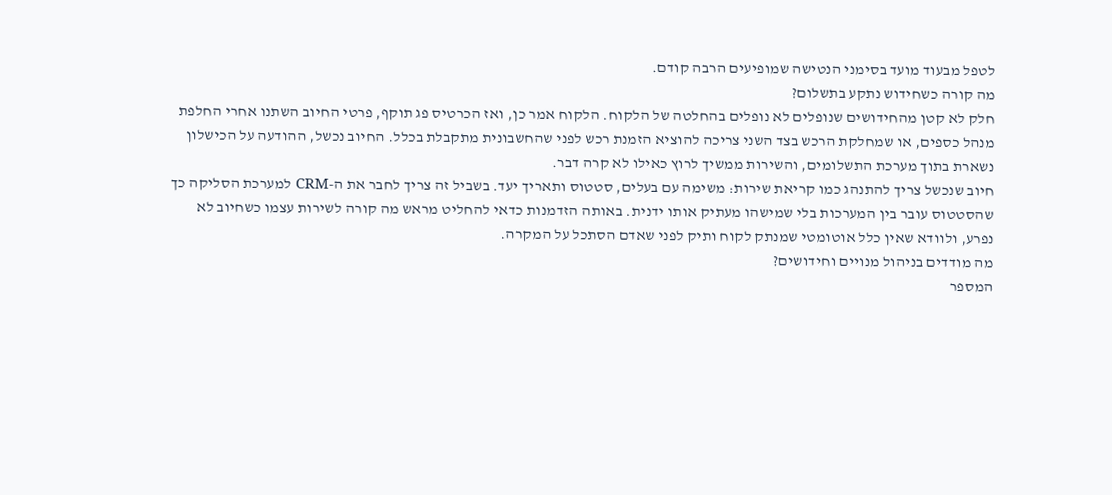לטפל מבעוד מועד בסימני הנטישה שמופיעים הרבה קודם.
מה קורה כשחידוש נתקע בתשלום?
חלק לא קטן מהחידושים שנופלים לא נופלים בהחלטה של הלקוח. הלקוח אמר כן, ואז הכרטיס פג תוקף, פרטי החיוב השתנו אחרי החלפת מנהל כספים, או שמחלקת הרכש בצד השני צריכה להוציא הזמנת רכש לפני שהחשבונית מתקבלת בכלל. החיוב נכשל, ההודעה על הכישלון נשארת בתוך מערכת התשלומים, והשירות ממשיך לרוץ כאילו לא קרה דבר.
חיוב שנכשל צריך להתנהג כמו קריאת שירות: משימה עם בעלים, סטטוס ותאריך יעד. בשביל זה צריך לחבר את ה-CRM למערכת הסליקה כך שהסטטוס עובר בין המערכות בלי שמישהו מעתיק אותו ידנית. באותה הזדמנות כדאי להחליט מראש מה קורה לשירות עצמו כשחיוב לא נפרע, ולוודא שאין כלל אוטומטי שמנתק לקוח ותיק לפני שאדם הסתכל על המקרה.
מה מודדים בניהול מנויים וחידושים?
המספר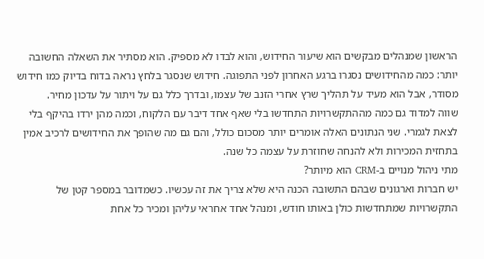הראשון שמנהלים מבקשים הוא שיעור החידוש, והוא לבדו לא מספיק. הוא מסתיר את השאלה החשובה יותר: כמה מהחידושים נסגרו ברגע האחרון לפני התפוגה. חידוש שנסגר בלחץ נראה בדוח בדיוק כמו חידוש מסודר, אבל הוא מעיד על תהליך שרץ אחרי הזנב של עצמו, ובדרך כלל גם על ויתור על עדכון מחיר.
שווה למדוד גם כמה מההתקשרויות התחדשו בלי שאף אחד דיבר עם הלקוח, וכמה מהן ירדו בהיקף בלי לצאת לגמרי. שני הנתונים האלה אומרים יותר מסכום כולל, והם גם מה שהופך את החידושים לרכיב אמין בתחזית המכירות ולא להנחה שחוזרת על עצמה כל שנה.
מתי ניהול מנויים ב-CRM הוא מיותר?
יש חברות וארגונים שבהם התשובה הכנה היא שלא צריך את זה עכשיו. כשמדובר במספר קטן של התקשרויות שמתחדשות כולן באותו חודש, ומנהל אחד אחראי עליהן ומכיר כל אחת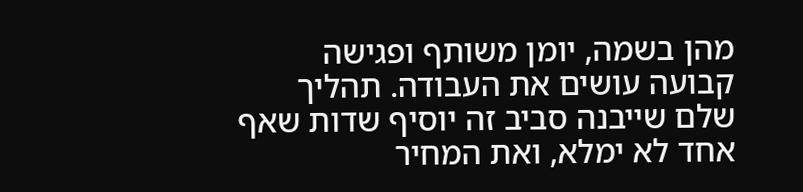מהן בשמה, יומן משותף ופגישה קבועה עושים את העבודה. תהליך שלם שייבנה סביב זה יוסיף שדות שאף אחד לא ימלא, ואת המחיר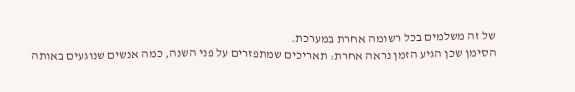של זה משלמים בכל רשומה אחרת במערכת.
הסימן שכן הגיע הזמן נראה אחרת: תאריכים שמתפזרים על פני השנה, כמה אנשים שנוגעים באותה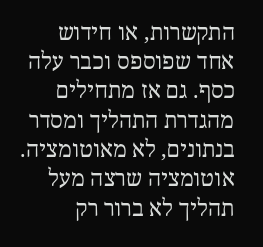התקשרות, או חידוש אחד שפוספס וכבר עלה כסף. גם אז מתחילים מהגדרת התהליך ומסדר בנתונים, לא מאוטומציה. אוטומציה שרצה מעל תהליך לא ברור רק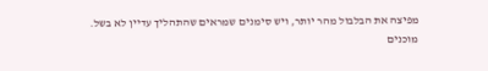מפיצה את הבלבול מהר יותר, ויש סימנים שמראים שהתהליך עדיין לא בשל.
מוכנים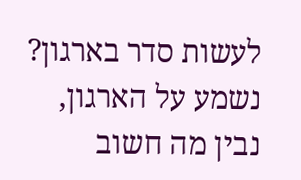לעשות סדר בארגון?
נשמע על הארגון, נבין מה חשוב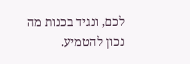לכם, ונגיד בכנות מה נכון להטמיע.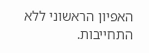האפיון הראשוני ללא התחייבות.